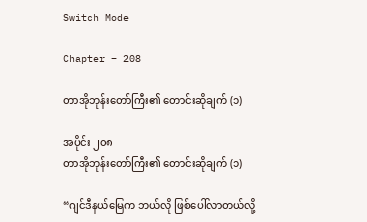Switch Mode

Chapter – 208

တာအိုဘုန်းတော်ကြီး၏ တောင်းဆိုချက် (၁)

အပိုင်း ၂၀၈
တာအိုဘုန်းတော်ကြီး၏ တောင်းဆိုချက် (၁)

“ဂျင်ဒီနယ်မြေက ဘယ်လို ဖြစ်ပေါ်လာတယ်လို့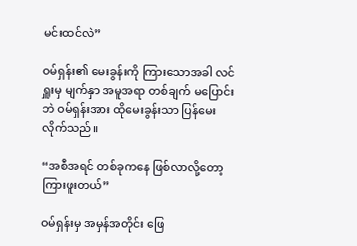မင်းထင်လဲ”

ဝမ်ရှန်း၏ မေးခွန်းကို ကြားသောအခါ လင်ရှူးမှ မျက်နှာ အမူအရာ တစ်ချက် မပြောင်းဘဲ ဝမ်ရှန်းအား ထိုမေးခွန်းသာ ပြန်မေးလိုက်သည်။

“အစီအရင် တစ်ခုကနေ ဖြစ်လာလို့တော့ ကြားဖူးတယ်”

ဝမ်ရှန်းမှ အမှန်အတိုင်း ဖြေ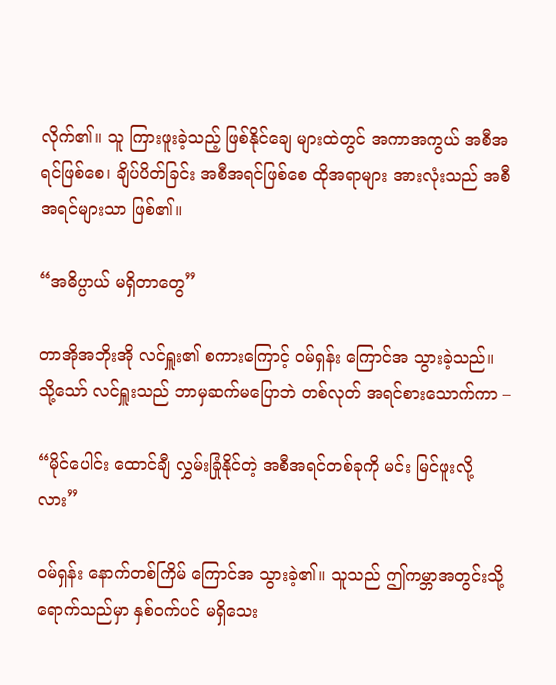လိုက်၏။ သူ ကြားဖူးခဲ့သည့် ဖြစ်နိုင်ချေ များထဲတွင် အကာအကွယ် အစီအရင်ဖြစ်စေ၊ ချိပ်ပိတ်ခြင်း အစီအရင်ဖြစ်စေ ထိုအရာများ အားလုံးသည် အစီအရင်များသာ ဖြစ်၏။

“အဓိပ္ပာယ် မရှိတာတွေ”

တာအိုအဘိုးအို လင်ရှူး၏ စကားကြောင့် ဝမ်ရှန်း ကြောင်အ သွားခဲ့သည်။ သို့သော် လင်ရှူးသည် ဘာမှဆက်မပြောဘဲ တစ်လုတ် အရင်စားသောက်ကာ –

“မိုင်ပေါင်း ထောင်ချီ လွှမ်းခြုံနိုင်တဲ့ အစီအရင်တစ်ခုကို မင်း မြင်ဖူးလို့လား”

ဝမ်ရှန်း နောက်တစ်ကြိမ် ကြောင်အ သွားခဲ့၏။ သူသည် ဤကမ္ဘာအတွင်းသို့ ရောက်သည်မှာ နှစ်ဝက်ပင် မရှိသေး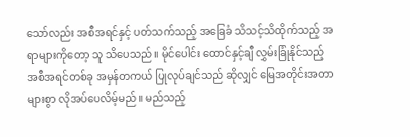သော်လည်း အစီအရင်နှင့် ပတ်သက်သည့် အခြေခံ သိသင့်သိထိုက်သည့် အရာများကိုတော့ သူ သိပေသည်။ မိုင်ပေါင်း ထောင်နှင့်ချီ လွှမ်းခြုံနိုင်သည့် အစီအရင်တစ်ခု အမှန်တကယ် ပြုလုပ်ချင်သည် ဆိုလျှင် မြေအတိုင်းအတာ များစွာ လိုအပ်ပေလိမ့်မည်။ မည်သည့်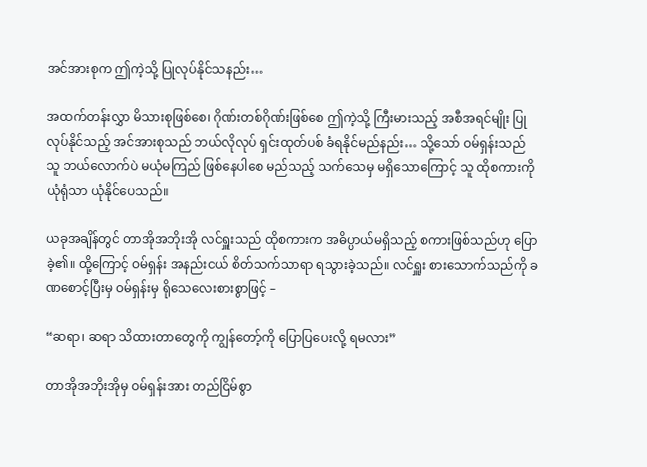အင်အားစုက ဤကဲ့သို့ ပြုလုပ်နိုင်သနည်း…

အထက်တန်းလွှာ မိသားစုဖြစ်စေ၊ ဂိုဏ်းတစ်ဂိုဏ်းဖြစ်စေ ဤကဲ့သို့ ကြီးမားသည့် အစီအရင်မျိုး ပြုလုပ်နိုင်သည့် အင်အားစုသည် ဘယ်လိုလုပ် ရှင်းထုတ်ပစ် ခံရနိုင်မည်နည်း… သို့သော် ဝမ်ရှန်းသည် သူ ဘယ်လောက်ပဲ မယုံမကြည် ဖြစ်နေပါစေ မည်သည့် သက်သေမှ မရှိသောကြောင့် သူ ထိုစကားကို ယုံရုံသာ ယုံနိုင်ပေသည်။

ယခုအချိန်တွင် တာအိုအဘိုးအို လင်ရှူးသည် ထိုစကားက အဓိပ္ပာယ်မရှိသည့် စကားဖြစ်သည်ဟု ပြောခဲ့၏။ ထို့ကြောင့် ဝမ်ရှန်း အနည်းငယ် စိတ်သက်သာရာ ရသွားခဲ့သည်။ လင်ရှူး စားသောက်သည်ကို ခဏစောင့်ပြီးမှ ဝမ်ရှန်းမှ ရိုသေလေးစားစွာဖြင့် –

“ဆရာ၊ ဆရာ သိထားတာတွေကို ကျွန်တော့်ကို ပြောပြပေးလို့ ရမလား”

တာအိုအဘိုးအိုမှ ဝမ်ရှန်းအား တည်ငြိမ်စွာ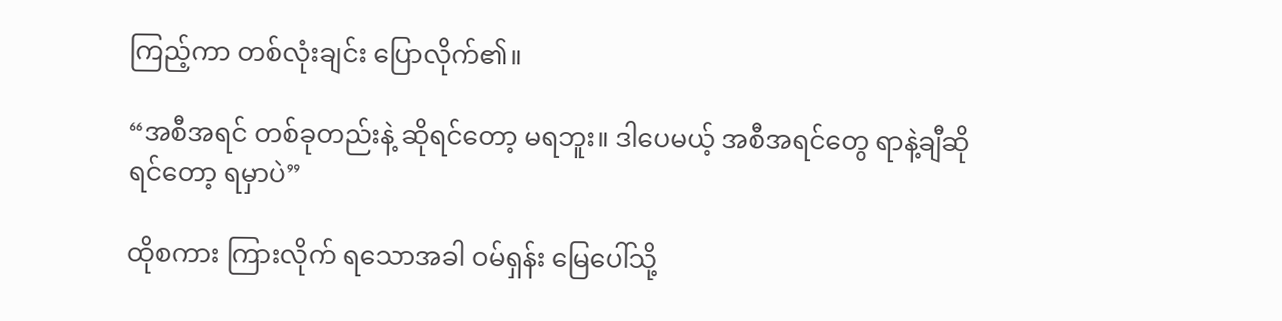ကြည့်ကာ တစ်လုံးချင်း ပြောလိုက်၏။

“အစီအရင် တစ်ခုတည်းနဲ့ ဆိုရင်တော့ မရဘူး။ ဒါပေမယ့် အစီအရင်တွေ ရာနဲ့ချီဆိုရင်တော့ ရမှာပဲ”

ထိုစကား ကြားလိုက် ရသောအခါ ဝမ်ရှန်း မြေပေါ်သို့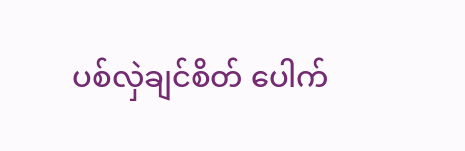ပစ်လှဲချင်စိတ် ပေါက်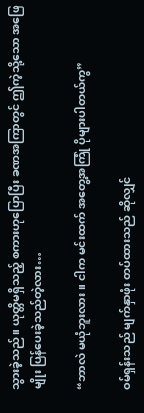သွားခဲ့သည်။ ယုတ္တိမရှိသည့် စကားဟုပြောပြီး ခဏအကြာတွင် ဤကဲ့သို့သော အဖြေမျိုး ပြန်ပေးခဲ့သည်တဲ့လား…

“ဘာလဲ မယုံဘူးလား။ ငါက မင်းထက် အတွေ့အကြုံ ပိုများပါတယ်ကွ”

ဝမ်ရှန်းသည် မျက်နှာဖုံး တပ်ထားသည် ဆိုလျှင်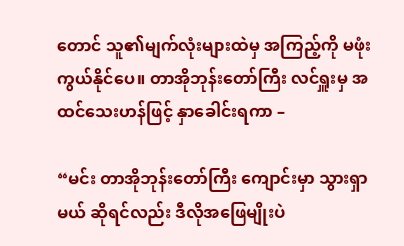တောင် သူ၏မျက်လုံးများထဲမှ အကြည့်ကို မဖုံးကွယ်နိုင်ပေ။ တာအိုဘုန်းတော်ကြီး လင်ရှူးမှ အထင်သေးဟန်ဖြင့် နှာခေါင်းရကာ –

“မင်း တာအိုဘုန်းတော်ကြီး ကျောင်းမှာ သွားရှာမယ် ဆိုရင်လည်း ဒီလိုအဖြေမျိုးပဲ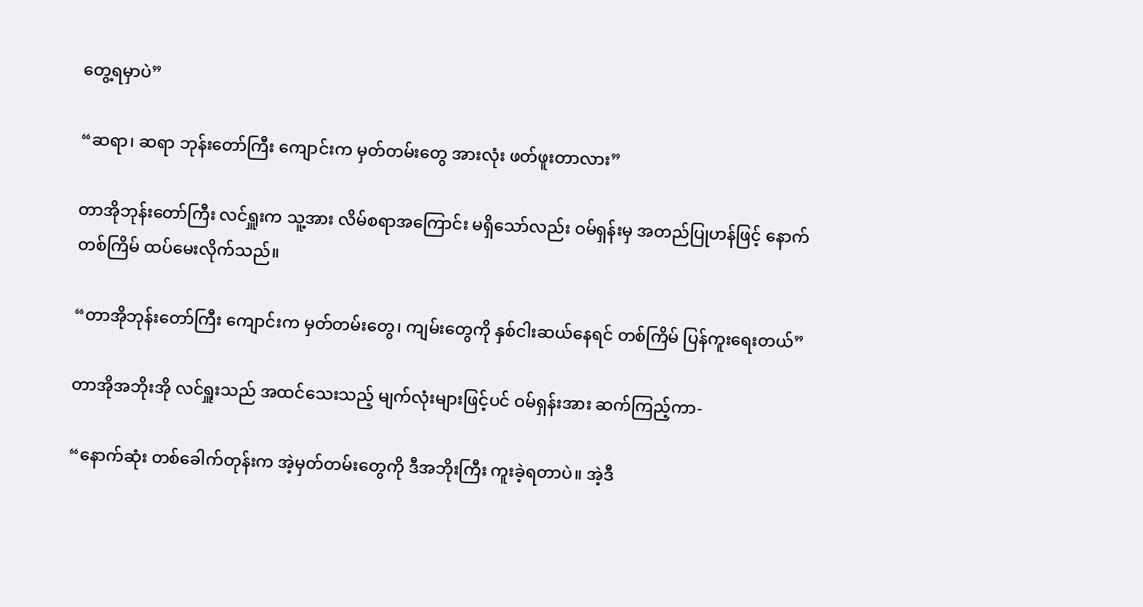တွေ့ရမှာပဲ”

“ဆရာ၊ ဆရာ ဘုန်းတော်ကြီး ကျောင်းက မှတ်တမ်းတွေ အားလုံး ဖတ်ဖူးတာလား”

တာအိုဘုန်းတော်ကြီး လင်ရှူးက သူ့အား လိမ်စရာအကြောင်း မရှိသော်လည်း ဝမ်ရှန်းမှ အတည်ပြုဟန်ဖြင့် နောက်တစ်ကြိမ် ထပ်မေးလိုက်သည်။

“တာအိုဘုန်းတော်ကြီး ကျောင်းက မှတ်တမ်းတွေ၊ ကျမ်းတွေကို နှစ်ငါးဆယ်နေရင် တစ်ကြိမ် ပြန်ကူးရေးတယ်”

တာအိုအဘိုးအို လင်ရှူးသည် အထင်သေးသည့် မျက်လုံးများဖြင့်ပင် ဝမ်ရှန်းအား ဆက်ကြည့်ကာ-

“နောက်ဆုံး တစ်ခေါက်တုန်းက အဲ့မှတ်တမ်းတွေကို ဒီအဘိုးကြီး ကူးခဲ့ရတာပဲ။ အဲ့ဒီ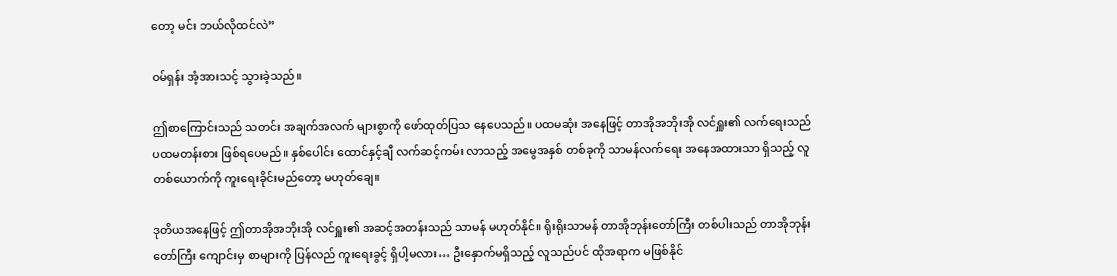တော့ မင်း ဘယ်လိုထင်လဲ”

ဝမ်ရှန်း အံ့အားသင့် သွားခဲ့သည်။

ဤစာကြောင်းသည် သတင်း အချက်အလက် များစွာကို ဖော်ထုတ်ပြသ နေပေသည်။ ပထမဆုံး အနေဖြင့် တာအိုအဘိုးအို လင်ရှူး၏ လက်ရေးသည် ပထမတန်းစား ဖြစ်ရပေမည်။ နှစ်ပေါင်း ထောင်နှင့်ချီ လက်ဆင့်ကမ်း လာသည့် အမွေအနှစ် တစ်ခုကို သာမန်လက်ရေး အနေအထားသာ ရှိသည့် လူတစ်ယောက်ကို ကူးရေးခိုင်းမည်တော့ မဟုတ်ချေ။

ဒုတိယအနေဖြင့် ဤတာအိုအဘိုးအို လင်ရှူး၏ အဆင့်အတန်းသည် သာမန် မဟုတ်နိုင်။ ရိုးရိုးသာမန် တာအိုဘုန်းတော်ကြီး တစ်ပါးသည် တာအိုဘုန်းတော်ကြီး ကျောင်းမှ စာများကို ပြန်လည် ကူးရေးခွင့် ရှိပါ့မလား… ဦးနှောက်မရှိသည့် လူသည်ပင် ထိုအရာက မဖြစ်နိုင်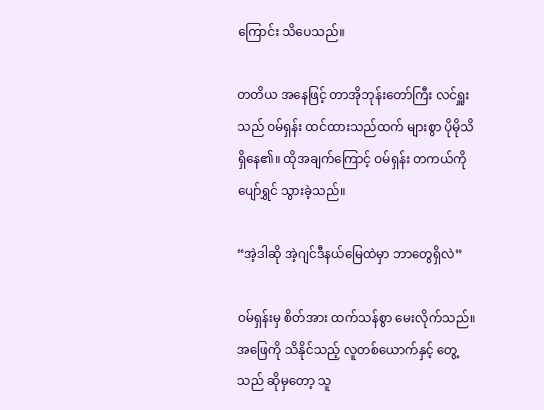ကြောင်း သိပေသည်။

တတိယ အနေဖြင့် တာအိုဘုန်းတော်ကြီး လင်ရှူးသည် ဝမ်ရှန်း ထင်ထားသည်ထက် များစွာ ပိုမိုသိရှိနေ၏။ ထိုအချက်ကြောင့် ဝမ်ရှန်း တကယ်ကို ပျော်ရွှင် သွားခဲ့သည်။

“အဲ့ဒါဆို အဲ့ဂျင်ဒီနယ်မြေထဲမှာ ဘာတွေရှိလဲ”

ဝမ်ရှန်းမှ စိတ်အား ထက်သန်စွာ မေးလိုက်သည်။ အဖြေကို သိနိုင်သည့် လူတစ်ယောက်နှင့် တွေ့သည် ဆိုမှတော့ သူ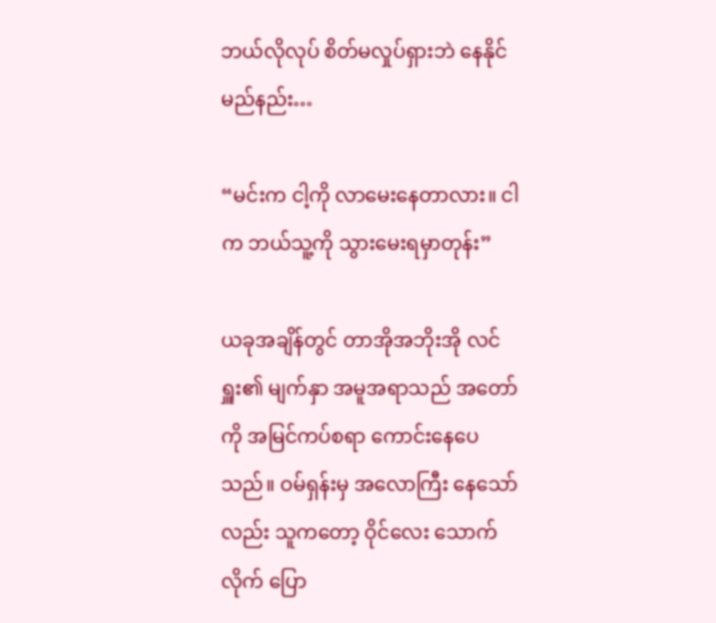ဘယ်လိုလုပ် စိတ်မလှုပ်ရှားဘဲ နေနိုင်မည်နည်း…

“မင်းက ငါ့ကို လာမေးနေတာလား။ ငါက ဘယ်သူ့ကို သွားမေးရမှာတုန်း”

ယခုအချိန်တွင် တာအိုအဘိုးအို လင်ရှူး၏ မျက်နှာ အမူအရာသည် အတော်ကို အမြင်ကပ်စရာ ကောင်းနေပေသည်။ ဝမ်ရှန်းမှ အလောကြီး နေသော်လည်း သူကတော့ ဝိုင်လေး သောက်လိုက် ပြော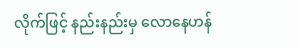လိုက်ဖြင့် နည်းနည်းမှ လောနေဟန်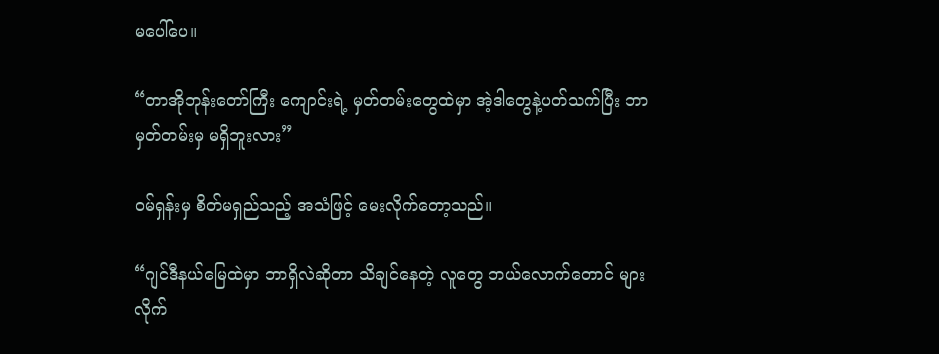မပေါ်ပေ။

“တာအိုဘုန်းတော်ကြီး ကျောင်းရဲ့ မှတ်တမ်းတွေထဲမှာ အဲ့ဒါတွေနဲ့ပတ်သက်ပြီး ဘာမှတ်တမ်းမှ မရှိဘူးလား”

ဝမ်ရှန်းမှ စိတ်မရှည်သည့် အသံဖြင့် မေးလိုက်တော့သည်။

“ဂျင်ဒီနယ်မြေထဲမှာ ဘာရှိလဲဆိုတာ သိချင်နေတဲ့ လူတွေ ဘယ်လောက်တောင် များလိုက်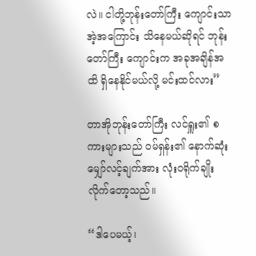လဲ။ ငါတို့ဘုန်းတော်ကြီး ကျောင်းသာ အဲ့အကြောင်း သိနေမယ်ဆိုရင် ဘုန်းတော်ကြီး ကျောင်းက အခုအချိန်အထိ ရှိနေနိုင်မယ်လို့ မင်းထင်လား”

တာအိုဘုန်းတော်ကြီး လင်ရှူး၏ စကားများသည် ဝမ်ရှန်း၏ နောက်ဆုံး မျှော်လင့်ချက်အား လုံးဝရိုက်ချိုး လိုက်တော့သည်။

“ဒါပေမယ့်၊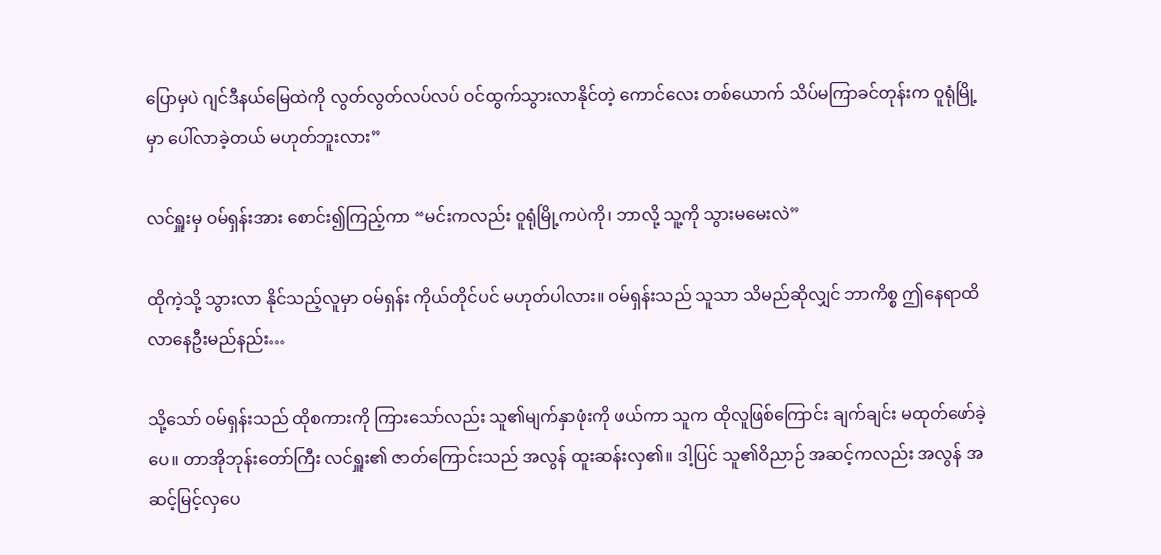ပြောမှပဲ ဂျင်ဒီနယ်မြေထဲကို လွတ်လွတ်လပ်လပ် ဝင်ထွက်သွားလာနိုင်တဲ့ ကောင်လေး တစ်ယောက် သိပ်မကြာခင်တုန်းက ဝူရုံမြို့မှာ ပေါ်လာခဲ့တယ် မဟုတ်ဘူးလား”

လင်ရှူးမှ ဝမ်ရှန်းအား စောင်း၍ကြည့်ကာ “မင်းကလည်း ဝူရုံမြို့ကပဲကို၊ ဘာလို့ သူ့ကို သွားမမေးလဲ”

ထိုကဲ့သို့ သွားလာ နိုင်သည့်လူမှာ ဝမ်ရှန်း ကိုယ်တိုင်ပင် မဟုတ်ပါလား။ ဝမ်ရှန်းသည် သူသာ သိမည်ဆိုလျှင် ဘာကိစ္စ ဤနေရာထိ လာနေဦးမည်နည်း…

သို့သော် ဝမ်ရှန်းသည် ထိုစကားကို ကြားသော်လည်း သူ၏မျက်နှာဖုံးကို ဖယ်ကာ သူက ထိုလူဖြစ်ကြောင်း ချက်ချင်း မထုတ်ဖော်ခဲ့ပေ။ တာအိုဘုန်းတော်ကြီး လင်ရှူး၏ ဇာတ်ကြောင်းသည် အလွန် ထူးဆန်းလှ၏။ ဒါ့ပြင် သူ၏ဝိညာဉ် အဆင့်ကလည်း အလွန် အဆင့်မြင့်လှပေ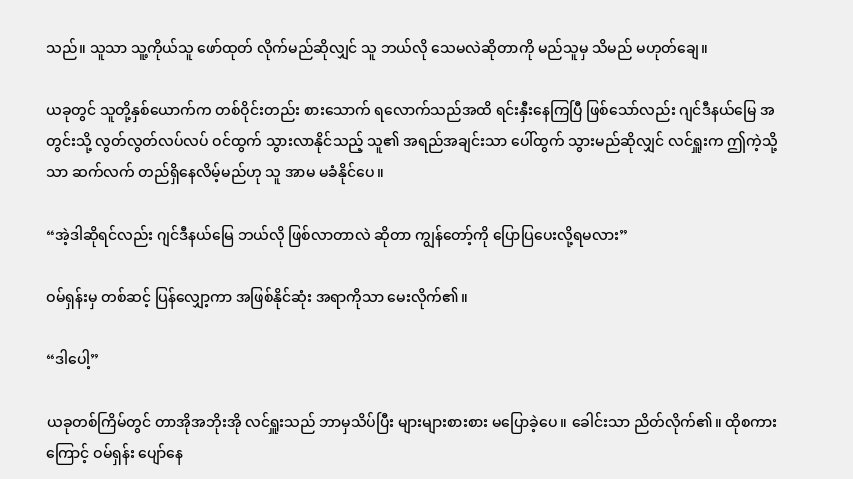သည်။ သူသာ သူ့ကိုယ်သူ ဖော်ထုတ် လိုက်မည်ဆိုလျှင် သူ ဘယ်လို သေမလဲဆိုတာကို မည်သူမှ သိမည် မဟုတ်ချေ။

ယခုတွင် သူတို့နှစ်ယောက်က တစ်ဝိုင်းတည်း စားသောက် ရလောက်သည်အထိ ရင်းနှီးနေကြပြီ ဖြစ်သော်လည်း ဂျင်ဒီနယ်မြေ အတွင်းသို့ လွတ်လွတ်လပ်လပ် ဝင်ထွက် သွားလာနိုင်သည့် သူ၏ အရည်အချင်းသာ ပေါ်ထွက် သွားမည်ဆိုလျှင် လင်ရှူးက ဤကဲ့သို့သာ ဆက်လက် တည်ရှိနေလိမ့်မည်ဟု သူ အာမ မခံနိုင်ပေ။

“အဲ့ဒါဆိုရင်လည်း ဂျင်ဒီနယ်မြေ ဘယ်လို ဖြစ်လာတာလဲ ဆိုတာ ကျွန်တော့်ကို ပြောပြပေးလို့ရမလား”

ဝမ်ရှန်းမှ တစ်ဆင့် ပြန်လျှော့ကာ အဖြစ်နိုင်ဆုံး အရာကိုသာ မေးလိုက်၏။

“ဒါပေါ့”

ယခုတစ်ကြိမ်တွင် တာအိုအဘိုးအို လင်ရှူးသည် ဘာမှသိပ်ပြီး များများစားစား မပြောခဲ့ပေ။ ခေါင်းသာ ညိတ်လိုက်၏။ ထိုစကားကြောင့် ဝမ်ရှန်း ပျော်နေ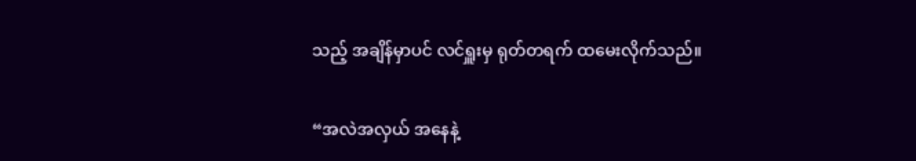သည့် အချိန်မှာပင် လင်ရှူးမှ ရုတ်တရက် ထမေးလိုက်သည်။

“အလဲအလှယ် အနေနဲ့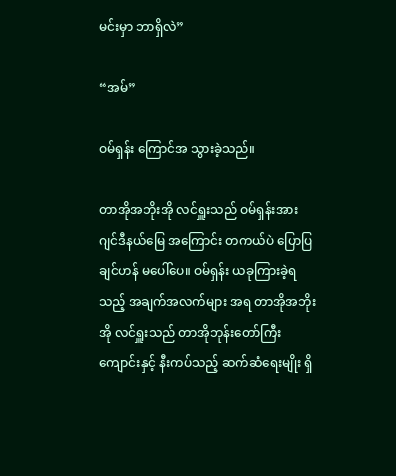မင်းမှာ ဘာရှိလဲ”

“အမ်”

ဝမ်ရှန်း ကြောင်အ သွားခဲ့သည်။

တာအိုအဘိုးအို လင်ရှူးသည် ဝမ်ရှန်းအား ဂျင်ဒီနယ်မြေ အကြောင်း တကယ်ပဲ ပြောပြချင်ဟန် မပေါ်ပေ။ ဝမ်ရှန်း ယခုကြားခဲ့ရသည့် အချက်အလက်များ အရ တာအိုအဘိုးအို လင်ရှူးသည် တာအိုဘုန်းတော်ကြီး ကျောင်းနှင့် နီးကပ်သည့် ဆက်ဆံရေးမျိုး ရှိ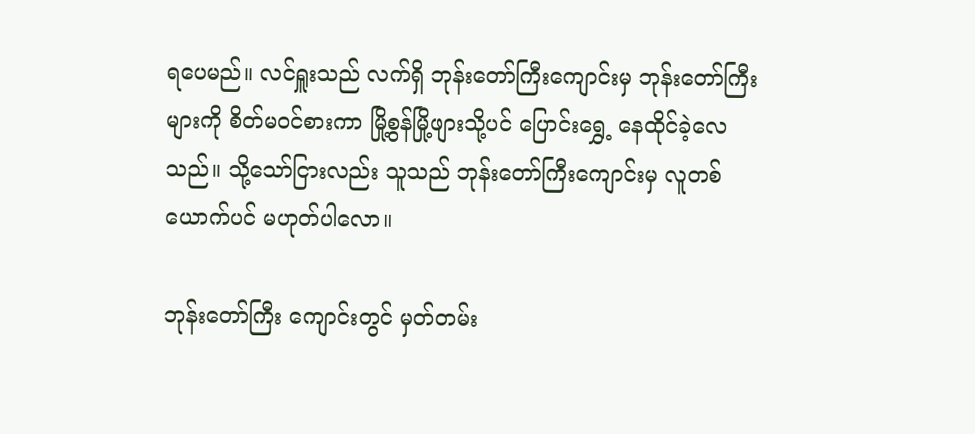ရပေမည်။ လင်ရှူးသည် လက်ရှိ ဘုန်းတော်ကြီးကျောင်းမှ ဘုန်းတော်ကြီးများကို စိတ်မဝင်စားကာ မြို့စွန်မြို့ဖျားသို့ပင် ပြောင်းရွှေ့ နေထိုင်ခဲ့လေသည်။ သို့သော်ငြားလည်း သူသည် ဘုန်းတော်ကြီးကျောင်းမှ လူတစ်ယောက်ပင် မဟုတ်ပါလော။

ဘုန်းတော်ကြီး ကျောင်းတွင် မှတ်တမ်း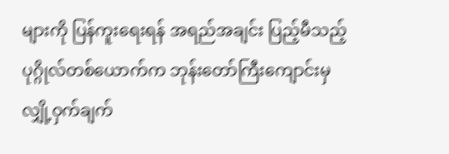များကို ပြန်ကူးရေးရန် အရည်အချင်း ပြည့်မီသည့် ပုဂ္ဂိုလ်တစ်ယောက်က ဘုန်းတော်ကြီးကျောင်းမှ လျှို့ဝှက်ချက်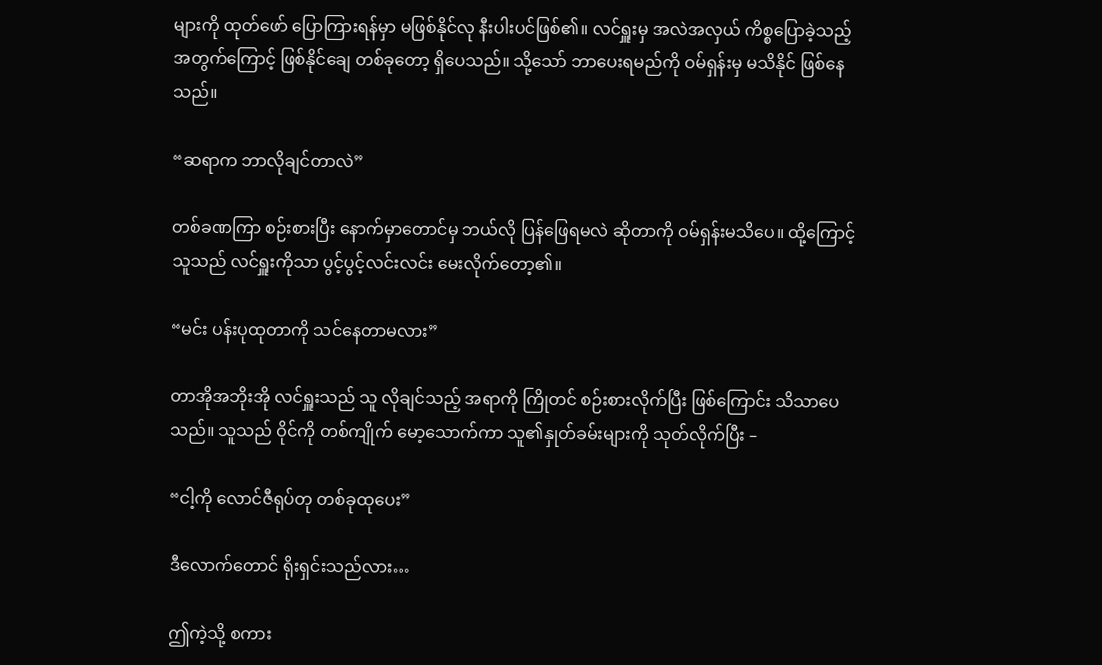များကို ထုတ်ဖော် ပြောကြားရန်မှာ မဖြစ်နိုင်လု နီးပါးပင်ဖြစ်၏။ လင်ရှူးမှ အလဲအလှယ် ကိစ္စပြောခဲ့သည့် အတွက်ကြောင့် ဖြစ်နိုင်ချေ တစ်ခုတော့ ရှိပေသည်။ သို့သော် ဘာပေးရမည်ကို ဝမ်ရှန်းမှ မသိနိုင် ဖြစ်နေသည်။

“ဆရာက ဘာလိုချင်တာလဲ”

တစ်ခဏကြာ စဉ်းစားပြီး နောက်မှာတောင်မှ ဘယ်လို ပြန်ဖြေရမလဲ ဆိုတာကို ဝမ်ရှန်းမသိပေ။ ထို့ကြောင့် သူသည် လင်ရှူးကိုသာ ပွင့်ပွင့်လင်းလင်း မေးလိုက်တော့၏။

“မင်း ပန်းပုထုတာကို သင်နေတာမလား”

တာအိုအဘိုးအို လင်ရှူးသည် သူ လိုချင်သည့် အရာကို ကြိုတင် စဉ်းစားလိုက်ပြီး ဖြစ်ကြောင်း သိသာပေသည်။ သူသည် ဝိုင်ကို တစ်ကျိုက် မော့သောက်ကာ သူ၏နှုတ်ခမ်းများကို သုတ်လိုက်ပြီး –

“ငါ့ကို လောင်ဇီရုပ်တု တစ်ခုထုပေး”

ဒီလောက်တောင် ရိုးရှင်းသည်လား…

ဤကဲ့သို့ စကား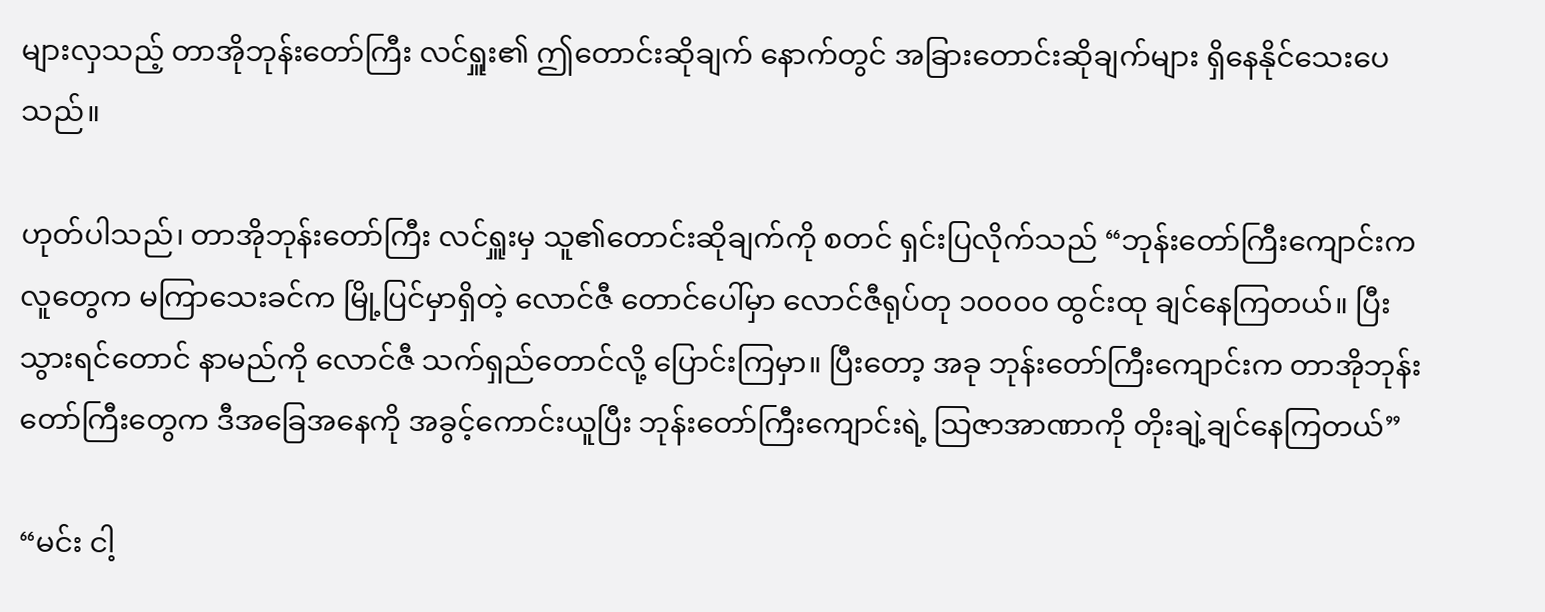များလှသည့် တာအိုဘုန်းတော်ကြီး လင်ရှူး၏ ဤတောင်းဆိုချက် နောက်တွင် အခြားတောင်းဆိုချက်များ ရှိနေနိုင်သေးပေသည်။

ဟုတ်ပါသည်၊ တာအိုဘုန်းတော်ကြီး လင်ရှူးမှ သူ၏တောင်းဆိုချက်ကို စတင် ရှင်းပြလိုက်သည် “ဘုန်းတော်ကြီးကျောင်းက လူတွေက မကြာသေးခင်က မြို့ပြင်မှာရှိတဲ့ လောင်ဇီ တောင်ပေါ်မှာ လောင်ဇီရုပ်တု ၁၀၀၀၀ ထွင်းထု ချင်နေကြတယ်။ ပြီးသွားရင်တောင် နာမည်ကို လောင်ဇီ သက်ရှည်တောင်လို့ ပြောင်းကြမှာ။ ပြီးတော့ အခု ဘုန်းတော်ကြီးကျောင်းက တာအိုဘုန်းတော်ကြီးတွေက ဒီအခြေအနေကို အခွင့်ကောင်းယူပြီး ဘုန်းတော်ကြီးကျောင်းရဲ့ သြဇာအာဏာကို တိုးချဲ့ချင်နေကြတယ်”

“မင်း ငါ့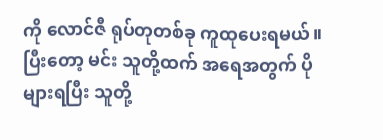ကို လောင်ဇီ ရုပ်တုတစ်ခု ကူထုပေးရမယ်။ ပြီးတော့ မင်း သူတို့ထက် အရေအတွက် ပိုများရပြီး သူတို့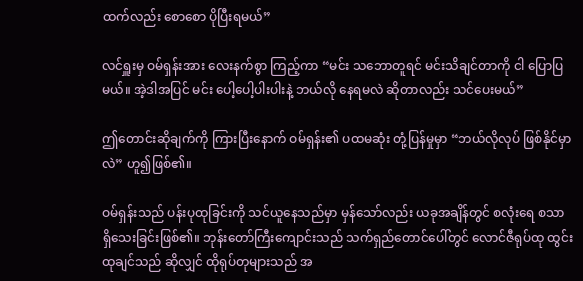ထက်လည်း စောစော ပိုပြီးရမယ်”

လင်ရှူးမှ ဝမ်ရှန်းအား လေးနက်စွာ ကြည့်ကာ “မင်း သဘောတူရင် မင်းသိချင်တာကို ငါ ပြောပြမယ်။ အဲ့ဒါအပြင် မင်း ပေါ့ပေါ့ပါးပါးနဲ့ ဘယ်လို နေရမလဲ ဆိုတာလည်း သင်ပေးမယ်”

ဤတောင်းဆိုချက်ကို ကြားပြီးနောက် ဝမ်ရှန်း၏ ပထမဆုံး တုံ့ပြန်မှုမှာ “ဘယ်လိုလုပ် ဖြစ်နိုင်မှာလဲ” ဟူ၍ဖြစ်၏။

ဝမ်ရှန်းသည် ပန်းပုထုခြင်းကို သင်ယူနေသည်မှာ မှန်သော်လည်း ယခုအချိန်တွင် စလုံးရေ စသာ ရှိသေးခြင်းဖြစ်၏။ ဘုန်းတော်ကြီးကျောင်းသည် သက်ရှည်တောင်ပေါ်တွင် လောင်ဇီရုပ်ထု ထွင်းထုချင်သည် ဆိုလျှင် ထိုရုပ်တုများသည် အ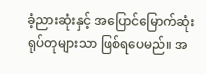ခံ့ညားဆုံးနှင့် အပြောင်မြောက်ဆုံး ရုပ်တုများသာ ဖြစ်ရပေမည်။ အ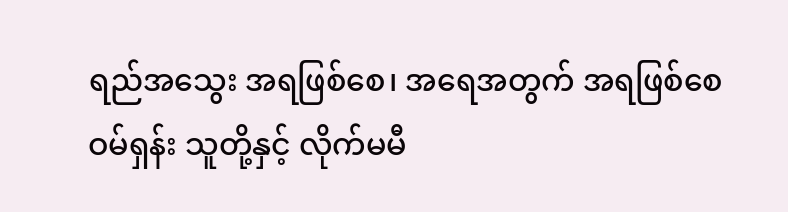ရည်အသွေး အရဖြစ်စေ၊ အရေအတွက် အရဖြစ်စေ ဝမ်ရှန်း သူတို့နှင့် လိုက်မမီ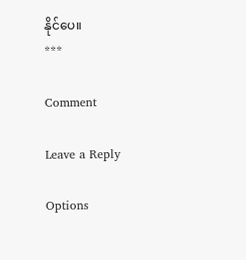နိုင်ပေ။
***

Comment

Leave a Reply

Options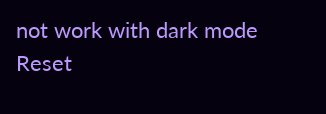not work with dark mode
Reset